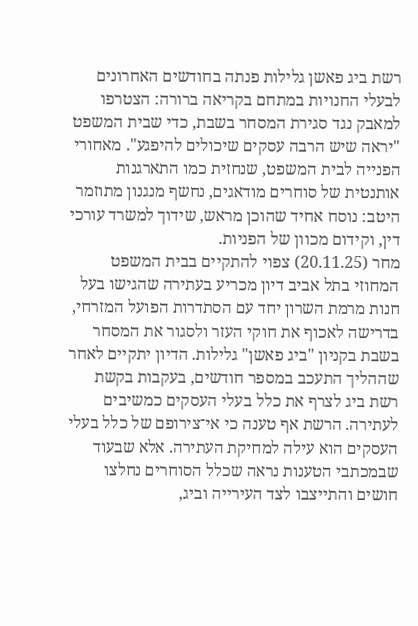רשת ביג פאשן גלילות פנתה בחודשים האחרונים לבעלי החנויות במתחם בקריאה ברורה: הצטרפו למאבק נגד סגירת המסחר בשבת, כדי שבית המשפט "יראה שיש הרבה עסקים שיכולים להיפגע". מאחורי הפנייה לבית המשפט, שנחזית כמו התארגנות אותנטית של סוחרים מודאגים, נחשף מנגנון מתוזמר היטב: נוסח אחיד שהוכן מראש, שידוך למשרד עורכי דין, וקידום מכוון של הפניות.
מחר (20.11.25) צפוי להתקיים בבית המשפט המחוזי בתל אביב דיון מכריע בעתירה שהגישו בעל חנות מרמת השרון יחד עם הסתדרות הפועל המזרחי, בדרישה לאכוף את חוקי העזר ולסגור את המסחר בשבת בקניון "ביג פאשן" גלילות. הדיון יתקיים לאחר שההליך התעכב במספר חודשים, בעקבות בקשת רשת ביג לצרף את כלל בעלי העסקים כמשיבים לעתירה. הרשת אף טענה כי אי־צירופם של כלל בעלי העסקים הוא עילה למחיקת העתירה. אלא שבעוד שבמכתבי הטענות נראה שכלל הסוחרים נחלצו חושים והתייצבו לצד העירייה וביג,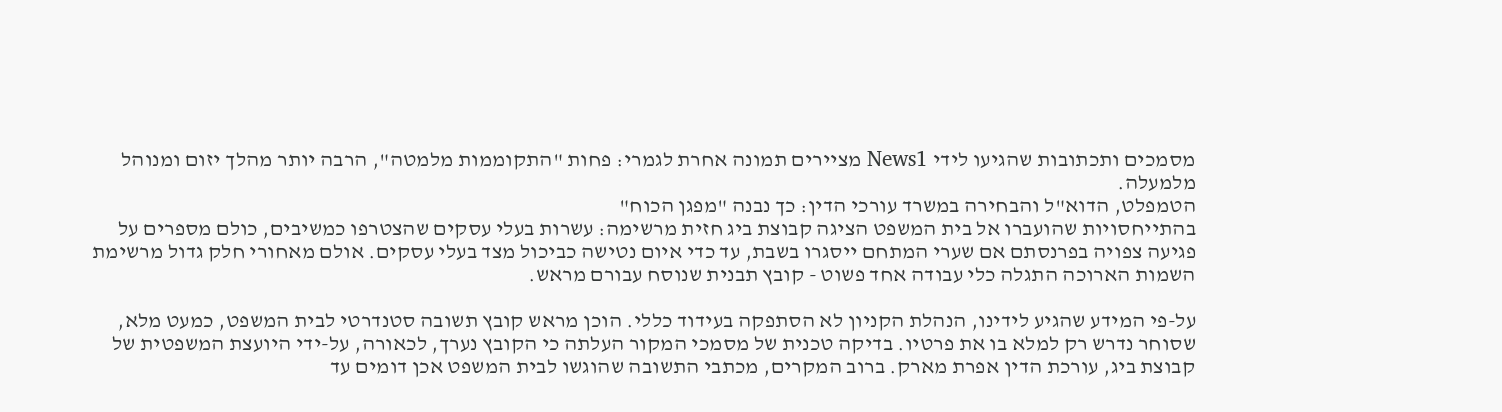מסמכים ותכתובות שהגיעו לידי News1 מציירים תמונה אחרת לגמרי: פחות "התקוממות מלמטה", הרבה יותר מהלך יזום ומנוהל מלמעלה.
הטמפלט, הדוא"ל והבחירה במשרד עורכי הדין: כך נבנה "מפגן הכוח"
בהתייחסויות שהועברו אל בית המשפט הציגה קבוצת ביג חזית מרשימה: עשרות בעלי עסקים שהצטרפו כמשיבים, כולם מספרים על פגיעה צפויה בפרנסתם אם שערי המתחם ייסגרו בשבת, עד כדי איום נטישה כביכול מצד בעלי עסקים. אולם מאחורי חלק גדול מרשימת השמות הארוכה התגלה כלי עבודה אחד פשוט - קובץ תבנית שנוסח עבורם מראש.

על-פי המידע שהגיע לידינו, הנהלת הקניון לא הסתפקה בעידוד כללי. הוכן מראש קובץ תשובה סטנדרטי לבית המשפט, כמעט מלא, שסוחר נדרש רק למלא בו את פרטיו. בדיקה טכנית של מסמכי המקור העלתה כי הקובץ נערך, לכאורה, על-ידי היועצת המשפטית של קבוצת ביג, עורכת הדין אפרת מארק. ברוב המקרים, מכתבי התשובה שהוגשו לבית המשפט אכן דומים עד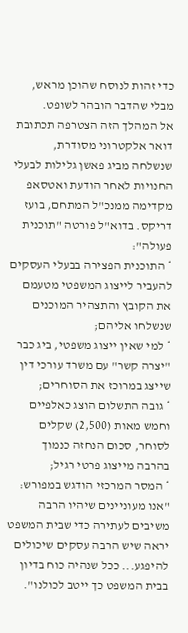כדי זהות לנוסח שהוכן מראש, מבלי שהדבר הובהר לשופט.
אל המהלך הזה הצטרפה תכתובת דואר אלקטרוני מסודרת, שנשלחה מביג פאשן גלילות לבעלי החנויות לאחר הודעת ואטסאפ מקדימה ממנכ"ל המתחם, בועז דריקס. בדוא"ל פורטה "תוכנית פעולה":
* התוכנית הפצירה בבעלי העסקים להעביר לייצוג המשפטי מטעמם את הקובץ והתצהיר המוכנים שנשלחו אליהם;
* למי שאין ייצוג משפטי, ביג כבר "יצרה קשר" עם משרד עורכי דין שייצג במרוכז את הסוחרים;
* גובה התשלום הוצג כאלפיים וחמש מאות (2,500) שקלים לסוחר, סכום הנחזה כנמוך בהרבה מייצוג פרטי רגיל;
* המסר המרכזי הודגש במפורש: "אנו מעוניינים שיהיו הרבה משיבים לעתירה כדי שבית המשפט יראה שיש הרבה עסקים שיכולים להיפגע... ככל שנהיה כוח בדיון בבית המשפט כך ייטב לכולנו".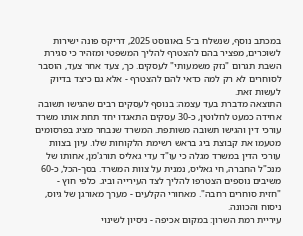במכתב נוסף, שנשלח ב־5 באוגוסט 2025, דריקס פונה ישירות לשוכרים, מפציר בהם להצטרף להליך המשפטי ומזהיר כי סגירת השבת תגרום "נזק משמעותי" לעסקים. כך, צעד אחר צעד, הוסבר לסוחרים לא רק למה כדאי להם להצטרף - אלא גם כיצד בדיוק לעשות זאת.
התוצאה מדברת בעד עצמה: בנוסף לעסקים רבים שהגישו תשובה אחידה כמעט לחלוטין, כ-30 עסקים התאגדו יחד תחת אותו משרד עורכי דין והגישו תשובה משותפת. המשרד שנבחר מציג בפרסומים מטעמו את קבוצת ביג בראש רשימת הלקוחות שלו. עיון בצוות עורכי הדין במשרד מגלה כי עו"ד עדי גאליס תורג'מן, אחותו של מנכ"ל החברה, חי גאליס, נמנית על צוות המשרד. בסך-הכל, כ-60 משיבים נוספים הצטרפו להליך לצד העירייה וביג. כלפי חוץ - "חזית סוחרים רחבה". מאחורי הקלעים - מערך מאורגן של גיוס, ניסוח והכוונה.
עיריית רמת השרון: במקום אכיפה - ניסיון לשינוי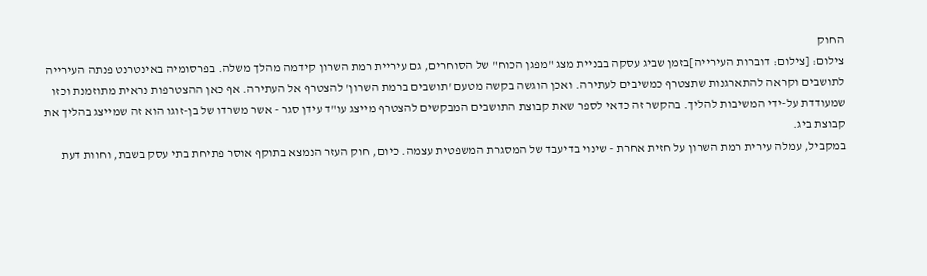החוק
צילום: [צילום: דוברות העירייה]בזמן שביג עסקה בבניית מצג "מפגן הכוח" של הסוחרים, גם עיריית רמת השרון קידמה מהלך משלה. בפרסומיה באינטרנט פנתה העירייה לתושבים וקראה להתארגנות שתצטרף כמשיבים לעתירה. ואכן הוגשה בקשה מטעם 'תושבים ברמת השרון' להצטרף אל העתירה. אף כאן ההצטרפות נראית מתוזמנת וכזו שמעודדת על-ידי המשיבות להליך. בהקשר זה כדאי לספר שאת קבוצת התושבים המבקשים להצטרף מייצג עו"ד עידן סגר - אשר משרדו של בן-זוגו הוא זה שמייצג בהליך את קבוצת ביג.
במקביל, עמלה עירית רמת השרון על חזית אחרת - שינוי בדיעבד של המסגרת המשפטית עצמה. כיום, חוק העזר הנמצא בתוקף אוסר פתיחת בתי עסק בשבת, וחוות דעת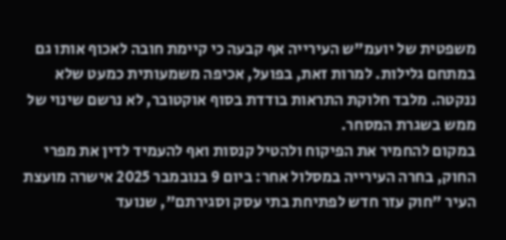משפטית של יועמ"ש העירייה אף קבעה כי קיימת חובה לאכוף אותו גם במתחם גלילות. למרות זאת, בפועל, אכיפה משמעותית כמעט שלא ננקטה. מלבד חלוקת התראות בודדת בסוף אוקטובר, לא נרשם שינוי של ממש בשגרת המסחר.
במקום להחמיר את הפיקוח ולהטיל קנסות ואף להעמיד לדין את מפרי החוק, בחרה העירייה במסלול אחר: ביום 9 בנובמבר 2025 אישרה מועצת העיר "חוק עזר חדש לפתיחת בתי עסק וסגירתם", שנועד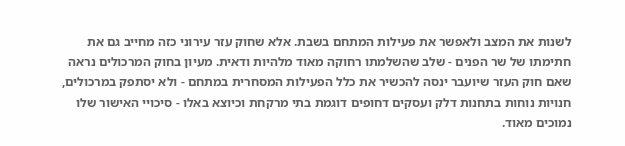לשנות את המצב ולאפשר את פעילות המתחם בשבת. אלא שחוק עזר עירוני כזה מחייב גם את חתימתו של שר הפנים - שלב שהשלמתו רחוקה מאוד מלהיות ודאית. מעיון בחוק המרכולים נראה שאם חוק העזר שיועבר ינסה להכשיר את כלל הפעילות המסחרית במתחם - ולא יסתפק במרכולים, חנויות נוחות בתחנות דלק ועסקים דחופים דוגמת בתי מרקחת וכיוצא באלו - סיכויי האישור שלו נמוכים מאוד.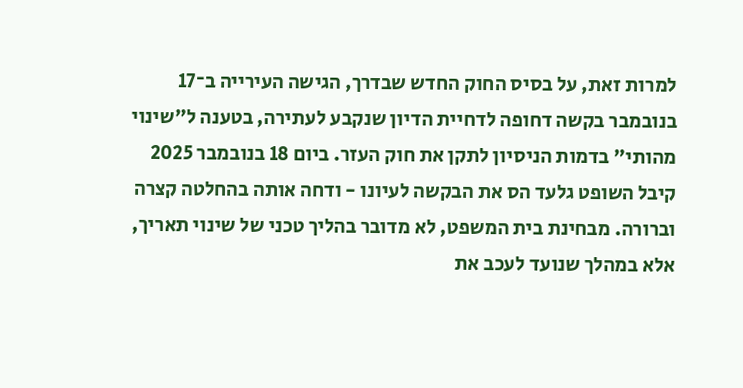למרות זאת, על בסיס החוק החדש שבדרך, הגישה העירייה ב־17 בנובמבר בקשה דחופה לדחיית הדיון שנקבע לעתירה, בטענה ל"שינוי מהותי" בדמות הניסיון לתקן את חוק העזר. ביום 18 בנובמבר 2025 קיבל השופט גלעד הס את הבקשה לעיונו - ודחה אותה בהחלטה קצרה וברורה. מבחינת בית המשפט, לא מדובר בהליך טכני של שינוי תאריך, אלא במהלך שנועד לעכב את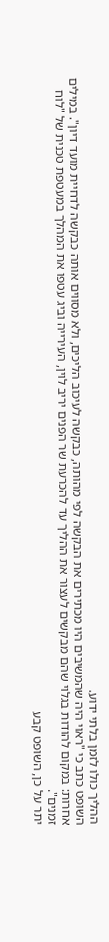ההליך כולו לזמן בלתי ידוע.
השופט כתב כי "ראוי היה שהמשיבים היו מכתירים את הבקשה לפי מהותה, כבקשה לעיכוב הליכים, ולא מסווים אותה כבקשה לדחיית מועד דיון". במילים אחרות: במקום להודות בגלוי שהם מבקשים לעצור את ההליך עד להכרעת שר הפנים יריב לוין, העירייה וביג עטפו את המהלך במעטפת טכנית של "לוח זמנים".
יתר על כן, השופט קבע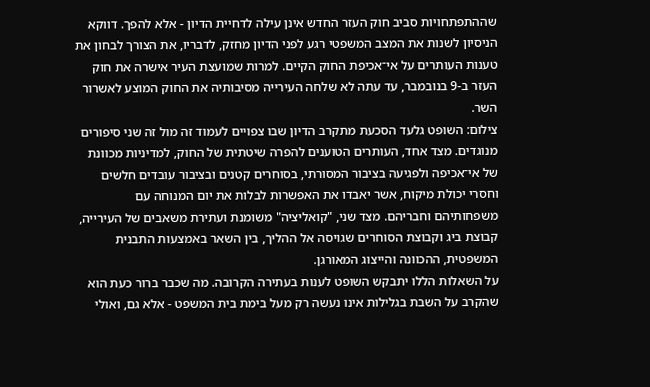שההתפתחויות סביב חוק העזר החדש אינן עילה לדחיית הדיון - אלא להפך. דווקא הניסיון לשנות את המצב המשפטי רגע לפני הדיון מחזק, לדבריו, את הצורך לבחון את טענות העותרים על אי־אכיפת החוק הקיים. למרות שמועצת העיר אישרה את חוק העזר ב-9 בנובמבר, עד עתה לא שלחה העירייה מסיבותיה את החוק המוצע לאשרור השר.
צילום: השופט גלעד הסכעת מתקרב הדיון שבו צפויים לעמוד זה מול זה שני סיפורים מנוגדים. מצד אחד, העותרים הטוענים להפרה שיטתית של החוק, למדיניות מכוונת של אי־אכיפה ולפגיעה בציבור המסורתי, בסוחרים קטנים ובציבור עובדים חלשים וחסרי יכולת מיקוח, אשר יאבדו את האפשרות לבלות את יום המנוחה עם משפחותיהם וחבריהם. מצד שני, "קואליציה" משומנת ועתירת משאבים של העירייה, קבוצת ביג וקבוצת הסוחרים שגויסה אל ההליך, בין השאר באמצעות התבנית המשפטית, ההכוונה והייצוג המאורגן.
על השאלות הללו יתבקש השופט לענות בעתירה הקרובה. מה שכבר ברור כעת הוא שהקרב על השבת בגלילות אינו נעשה רק מעל בימת בית המשפט - אלא גם, ואולי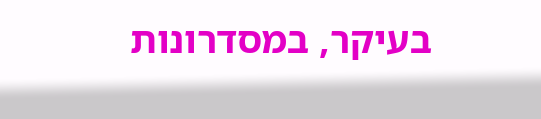בעיקר, במסדרונות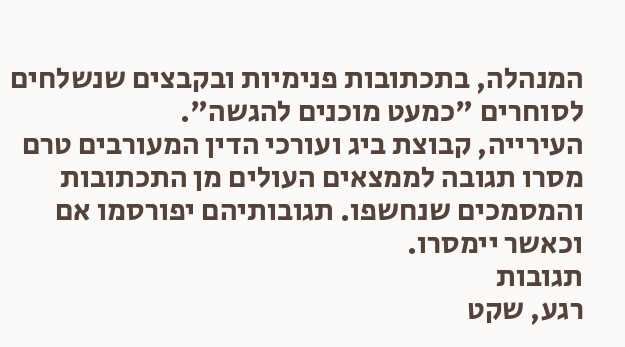המנהלה, בתכתובות פנימיות ובקבצים שנשלחים לסוחרים "כמעט מוכנים להגשה".
העירייה, קבוצת ביג ועורכי הדין המעורבים טרם מסרו תגובה לממצאים העולים מן התכתובות והמסמכים שנחשפו. תגובותיהם יפורסמו אם וכאשר יימסרו.
תגובות
רגע, שקט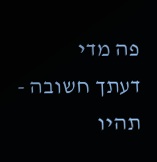פה מדי
דעתך חשובה - תהיו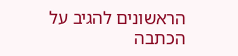הראשונים להגיב על הכתבה